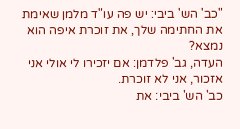"כב' הש' ביבי: יש פה עו"ד מלמן שאימת את החתימה שלך, את זוכרת איפה הוא נמצא?
העדה, גב' פלדמן: אם יזכירו לי אולי אני אזכור, אני לא זוכרת.
כב' הש' ביבי: את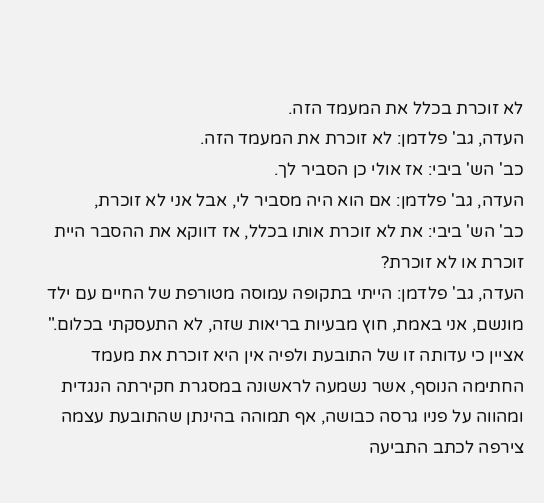לא זוכרת בכלל את המעמד הזה.
העדה, גב' פלדמן: לא זוכרת את המעמד הזה.
כב' הש' ביבי: אז אולי כן הסביר לך.
העדה, גב' פלדמן: אם הוא היה מסביר לי, אבל אני לא זוכרת,
כב' הש' ביבי: את לא זוכרת אותו בכלל, אז דווקא את ההסבר היית זוכרת או לא זוכרת?
העדה, גב' פלדמן: הייתי בתקופה עמוסה מטורפת של החיים עם ילד מונשם, אני באמת, חוץ מבעיות בריאות שזה, לא התעסקתי בכלום."
אציין כי עדותה זו של התובעת ולפיה אין היא זוכרת את מעמד החתימה הנוסף, אשר נשמעה לראשונה במסגרת חקירתה הנגדית ומהווה על פניו גרסה כבושה, אף תמוהה בהינתן שהתובעת עצמה צירפה לכתב התביעה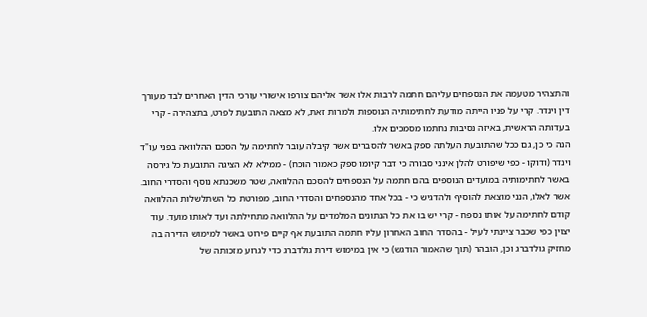והתצהיר מטעמה את הנספחים עליהם חתמה לרבות אלו אשר אליהם צורפו אישורי עורכי הדין האחרים לבד מעורך דין וינדר. קרי על פניו הייתה מודעת לחתימותיה הנוספות ולמרות זאת, לא מצאה התובעת לפרט, בתצהירה - קרי בעדותה הראשית, באיזה נסיבות נחתמו מסמכים אלו.
הנה כי כן, גם ככל שהתובעת העלתה ספק באשר להסברים אשר קיבלה עובר לחתימה על הסכם ההלוואה בפני עו"ד וינדר (ודוקו - כפי שיפורט להלן אינני סבורה כי דבר קיומו ספק כאמור הוכח) - ממילא לא הציגה התובעת כל גירסה באשר לחתימותיה במועדים הנוספים בהם חתמה על הנספחים להסכם ההלוואה, שטר משכנתא נוסף והסדרי החוב. אשר לאלו, הנני מוצאת להוסיף ולהדגיש כי - בכל אחד מהנספחים והסדרי החוב, מפורטת כל השתלשלות ההלוואה קודם לחתימה על אותו נספח - קרי יש בו את כל הנתונים המלמדים על ההלוואה מתחילתה ועד לאותו מועד. עוד יצוין כפי שכבר ציינתי לעיל - בהסדר החוב האחרון עליו חתמה התובעת אף קיים פירוט באשר למימוש הדירה בה מחזיק גולדברג וכן, הובהר (תוך שהאמור הודגש) כי אין במימוש דירת גולדברג כדי לגרוע מזכותה של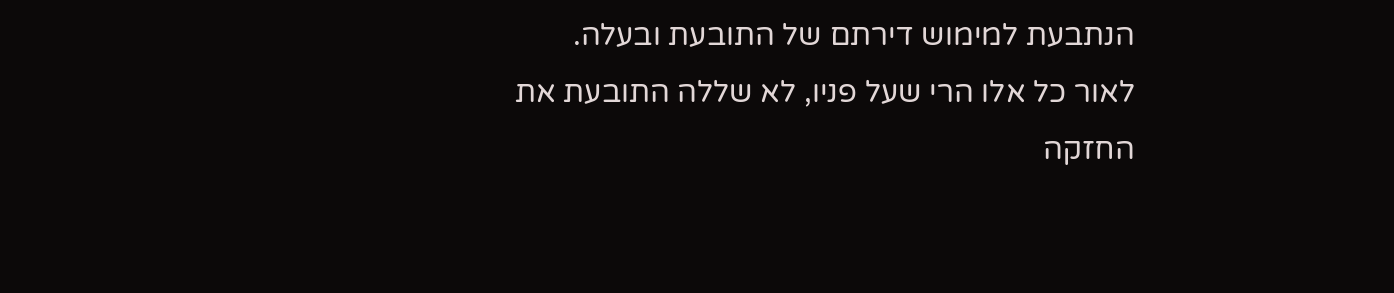הנתבעת למימוש דירתם של התובעת ובעלה.
לאור כל אלו הרי שעל פניו, לא שללה התובעת את החזקה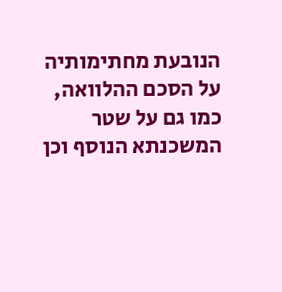הנובעת מחתימותיה על הסכם ההלוואה, כמו גם על שטר המשכנתא הנוסף וכן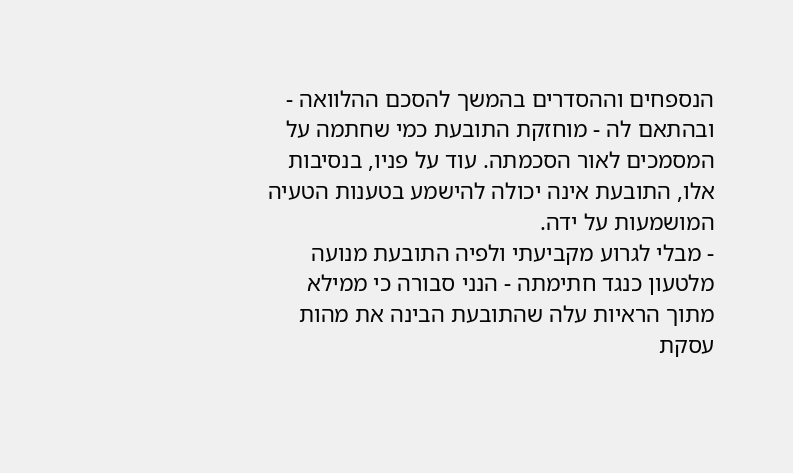הנספחים וההסדרים בהמשך להסכם ההלוואה - ובהתאם לה - מוחזקת התובעת כמי שחתמה על המסמכים לאור הסכמתה. עוד על פניו, בנסיבות אלו, התובעת אינה יכולה להישמע בטענות הטעיה המושמעות על ידה.
- מבלי לגרוע מקביעתי ולפיה התובעת מנועה מלטעון כנגד חתימתה - הנני סבורה כי ממילא מתוך הראיות עלה שהתובעת הבינה את מהות עסקת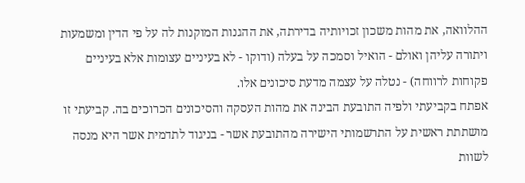ההלוואה, את מהות משכון זכויותיה בדירתה, את ההגנות המוקנות לה על פי הדין ומשמעות ויתורה עליהן ואולם - הואיל וסמכה על בעלה (ודוקו - לא בעיניים עצומות אלא בעיניים פקוחות לרווחה) - נטלה על עצמה מדעת סיכונים אלו.
אפתח בקביעתי ולפיה התובעת הבינה את מהות העסקה והסיכונים הכרוכים בה. קביעתי זו מושתתת ראשית על התרשמותי הישירה מהתובעת אשר - בניגוד לתדמית אשר היא מנסה לשוות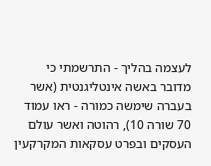לעצמה בהליך - התרשמתי כי מדובר באשה אינטליגנטית (אשר בעברה שימשה כמורה - ראו עמוד 70 שורה 10), רהוטה ואשר עולם העסקים ובפרט עסקאות המקרקעין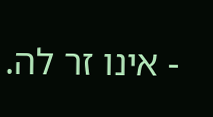- אינו זר לה.